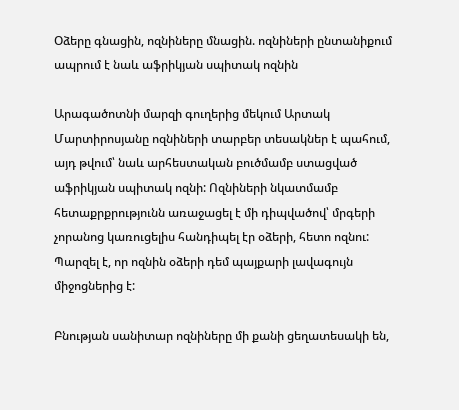Օձերը գնացին, ոզնիները մնացին. ոզնիների ընտանիքում ապրում է նաև աֆրիկյան սպիտակ ոզնին

Արագածոտնի մարզի գուղերից մեկում Արտակ Մարտիրոսյանը ոզնիների տարբեր տեսակներ է պահում, այդ թվում՝ նաև արհեստական բուծմամբ ստացված աֆրիկյան սպիտակ ոզնի: Ոզնիների նկատմամբ հետաքրքրությունն առաջացել է մի դիպվածով՝ մրգերի չորանոց կառուցելիս հանդիպել էր օձերի, հետո ոզնու: Պարզել է, որ ոզնին օձերի դեմ պայքարի լավագույն միջոցներից է:

Բնության սանիտար ոզնիները մի քանի ցեղատեսակի են,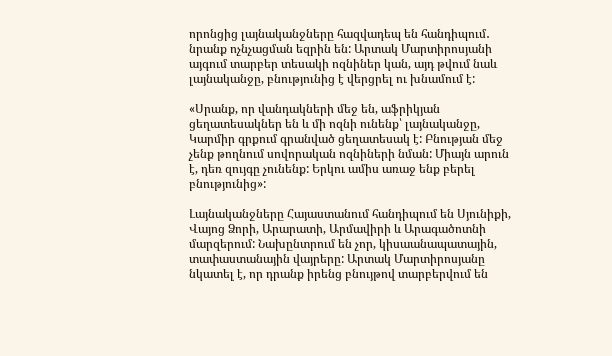որոնցից լայնականջները հազվադեպ են հանդիպում․ նրանք ոչնչացման եզրին են: Արտակ Մարտիրոսյանի այգում տարբեր տեսակի ոզնիներ կան, այդ թվում նաև լայնականջը, բնությունից է վերցրել ու խնամում է:

«Սրանք, որ վանդակների մեջ են, աֆրիկյան ցեղատեսակներ են և մի ոզնի ունենք՝ լայնականջը, Կարմիր գրքում գրանված ցեղատեսակ է: Բնության մեջ չենք թողնում սովորական ոզնիների նման: Միայն արուն է, դեռ զույգը չունենք: Երկու ամիս առաջ ենք բերել բնությունից»:

Լայնականջները Հայաստանում հանդիպում են Սյունիքի, Վայոց Ձորի, Արարատի, Արմավիրի և Արագածոտնի մարզերում: Նախընտրում են չոր, կիսաանապատային, տափաստանային վայրերը: Արտակ Մարտիրոսյանը նկատել է, որ դրանք իրենց բնույթով տարբերվում են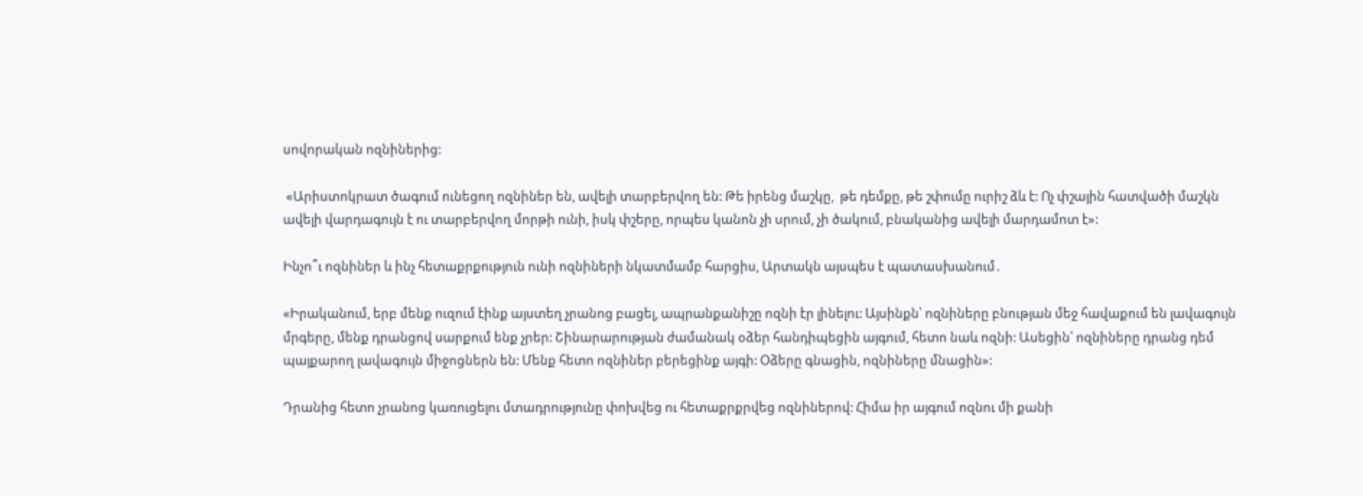սովորական ոզնիներից:

 «Արիստոկրատ ծագում ունեցող ոզնիներ են, ավելի տարբերվող են: Թե իրենց մաշկը,  թե դեմքը, թե շփումը ուրիշ ձև է: Ոչ փշային հատվածի մաշկն ավելի վարդագույն է ու տարբերվող մորթի ունի, իսկ փշերը, որպես կանոն չի սրում, չի ծակում, բնականից ավելի մարդամոտ է»:

Ինչո՞ւ ոզնիներ և ինչ հետաքրքություն ունի ոզնիների նկատմամբ հարցիս, Արտակն այսպես է պատասխանում․

«Իրականում, երբ մենք ուզում էինք այստեղ չրանոց բացել, ապրանքանիշը ոզնի էր լինելու: Այսինքն՝ ոզնիները բնության մեջ հավաքում են լավագույն մրգերը, մենք դրանցով սարքում ենք չրեր: Շինարարության ժամանակ օձեր հանդիպեցին այգում, հետո նաև ոզնի: Ասեցին՝ ոզնիները դրանց դեմ պայքարող լավագույն միջոցներն են: Մենք հետո ոզնիներ բերեցինք այգի: Օձերը գնացին, ոզնիները մնացին»:

Դրանից հետո չրանոց կառուցելու մտադրությունը փոխվեց ու հետաքրքրվեց ոզնիներով: Հիմա իր այգում ոզնու մի քանի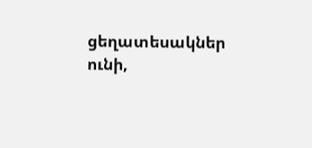ցեղատեսակներ ունի,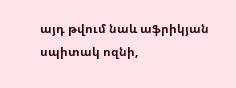այդ թվում նաև աֆրիկյան սպիտակ ոզնի,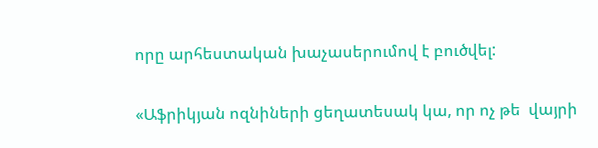որը արհեստական խաչասերումով է բուծվել:

«Աֆրիկյան ոզնիների ցեղատեսակ կա, որ ոչ թե  վայրի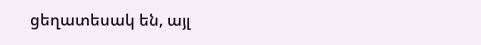ցեղատեսակ են, այլ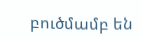բուծմամբ են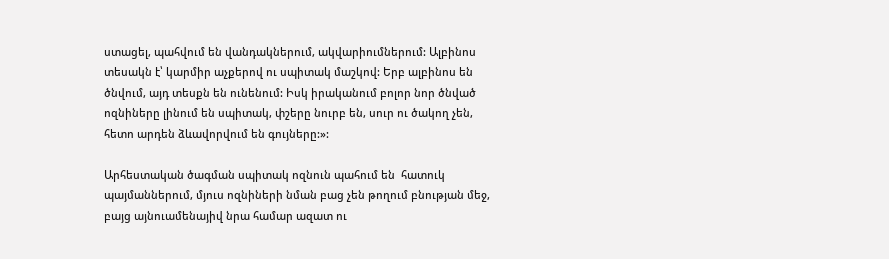ստացել, պահվում են վանդակներում, ակվարիումներում: Ալբինոս տեսակն է՝ կարմիր աչքերով ու սպիտակ մաշկով: Երբ ալբինոս են ծնվում, այդ տեսքն են ունենում: Իսկ իրականում բոլոր նոր ծնված  ոզնիները լինում են սպիտակ, փշերը նուրբ են, սուր ու ծակող չեն, հետո արդեն ձևավորվում են գույները:»:

Արհեստական ծագման սպիտակ ոզնուն պահում են  հատուկ պայմաններում, մյուս ոզնիների նման բաց չեն թողում բնության մեջ, բայց այնուամենայիվ նրա համար ազատ ու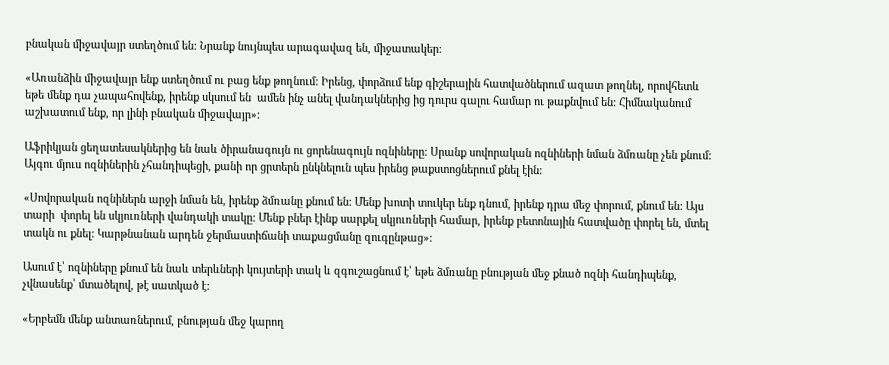բնական միջավայր ստեղծում են: Նրանք նույնպես արագավազ են, միջատակեր:

«Առանձին միջավայր ենք ստեղծում ու բաց ենք թողնում: Իրենց, փորձում ենք գիշերային հատվածներում ազատ թողնել, որովհետև եթե մենք դա չապահովենք, իրենք սկսում են  ամեն ինչ անել վանդակներից ից դուրս գալու համար ու թաքնվում են: Հիմնականում աշխատում ենք, որ լինի բնական միջավայր»:

Աֆրիկյան ցեղատեսակներից են նաև ծիրանագույն ու ցորենագույն ոզնիները: Սրանք սովորական ոզնիների նման ձմռանը չեն քնում: Այգու մյուս ոզնիներին չհանդիպեցի, քանի որ ցրտերն ընկնելուն պես իրենց թաքստոցներում քնել էին:

«Սովորական ոզնիներն արջի նման են, իրենք ձմռանը քնում են: Մենք խոտի տուկեր ենք դնում, իրենք դրա մեջ փորում, քնում են: Այս տարի  փորել են սկյուռների վանդակի տակը: Մենք բներ էինք սարքել սկյուռների համար, իրենք բետոնային հատվածը փորել են, մտել տակն ու քնել: Կարթնանան արդեն ջերմաստիճանի տաքացմանը զուգընթաց»:

Ասում է՝ ոզնիները քնում են նաև տերևների կույտերի տակ և զգուշացնում է՝ եթե ձմռանը բնության մեջ քնած ոզնի հանդիպենք, չվնասենք՝ մտածելով, թէ սատկած է:

«Երբեմն մենք անտառներում, բնության մեջ կարող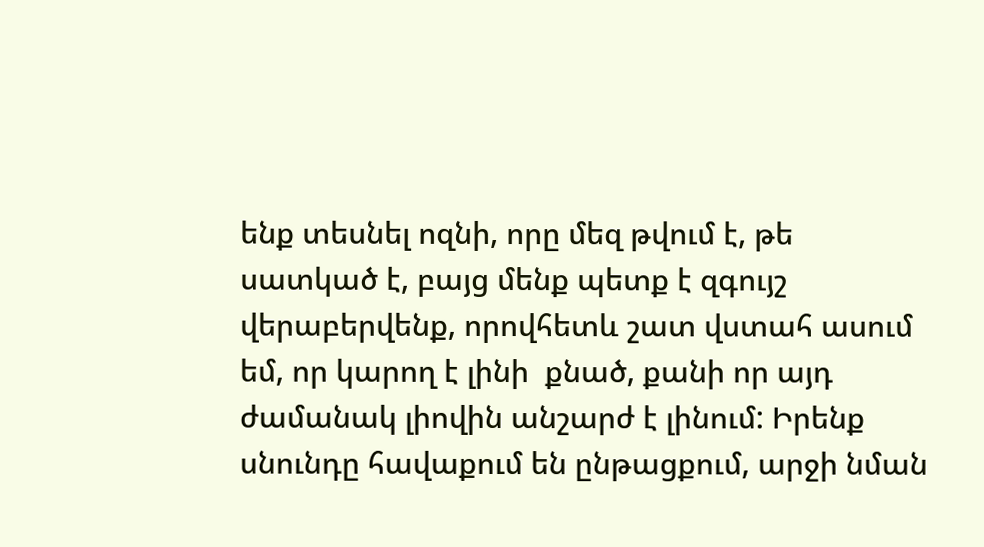ենք տեսնել ոզնի, որը մեզ թվում է, թե սատկած է, բայց մենք պետք է զգույշ վերաբերվենք, որովհետև շատ վստահ ասում եմ, որ կարող է լինի  քնած, քանի որ այդ ժամանակ լիովին անշարժ է լինում: Իրենք սնունդը հավաքում են ընթացքում, արջի նման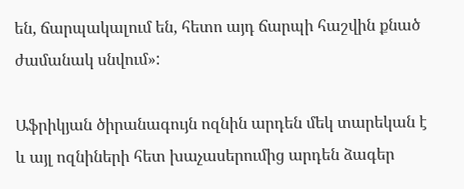են, ճարպակալում են, հետո այդ ճարպի հաշվին քնած ժամանակ սնվում»:

Աֆրիկյան ծիրանագույն ոզնին արդեն մեկ տարեկան է և այլ ոզնիների հետ խաչասերումից արդեն ձագեր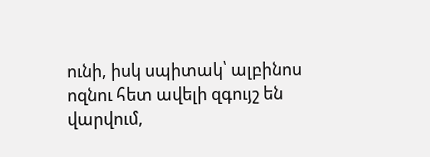ունի, իսկ սպիտակ՝ ալբինոս ոզնու հետ ավելի զգույշ են վարվում,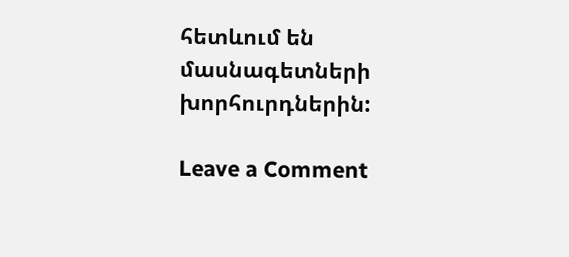հետևում են   մասնագետների խորհուրդներին:

Leave a Comment